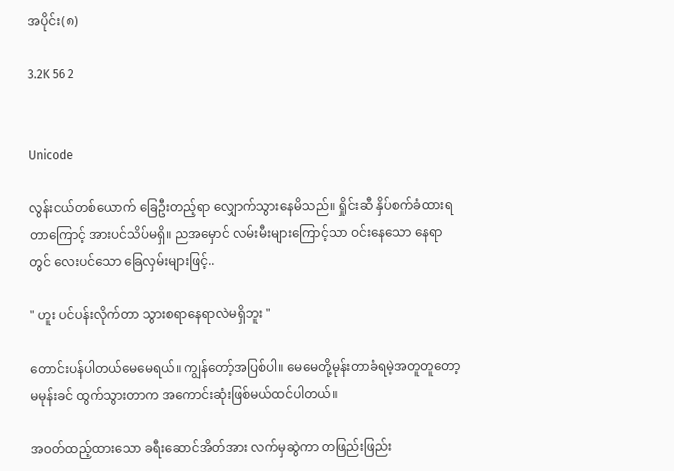အပိုင်း(၈)

3.2K 56 2


Unicode

လွန်းငယ်တစ်ယောက် ခြေဦးတည့်ရာ လျှောက်သွားနေမိသည်။ ရှိုင်းဆီ နှိပ်စက်ခံထားရတာကြောင့် အားပင်သိပ်မရှိ။ ည‌အမှောင် လမ်းမီးများကြောင့်သာ ဝင်းနေသော နေရာတွင် လေးပင်သော ခြေလှမ်းများဖြင့်..

" ဟူး ပင်ပန်းလိုက်တာ သွားစရာနေရာလဲမရှိဘူး "

တောင်းပန်ပါတယ်မေမေရယ်။ ကျွန်တော့်အပြစ်ပါ။ မေမေတို့မုန်းတာခံရမဲ့အတူတူတော့ မမုန်းခင် ထွက်သွားတာက အကောင်းဆုံးဖြစ်မယ်ထင်ပါတယ်။

အဝတ်ထည့်ထားသော ခရီးဆောင်အိတ်အား လက်မှဆွဲကာ တဖြည်းဖြည်း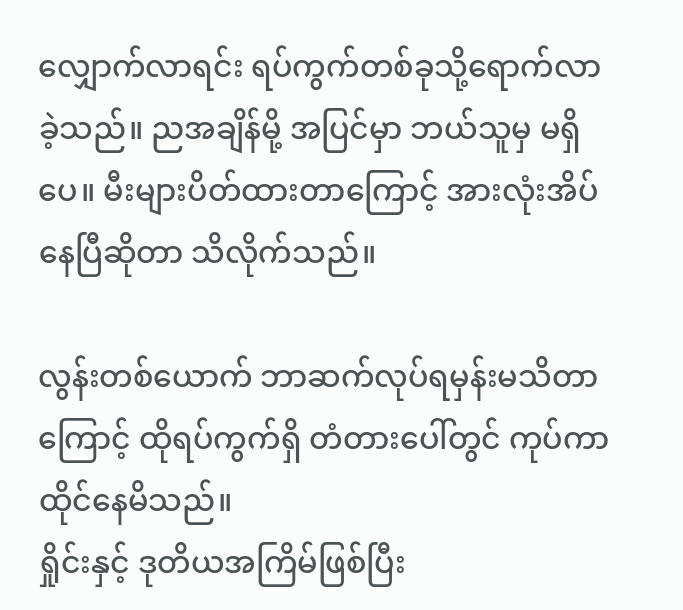လျှောက်လာရင်း ရပ်ကွက်တစ်ခုသို့ရောက်လာခဲ့သည်။ ညအချိန်မို့ အပြင်မှာ ဘယ်သူမှ မရှိပေ။ မီးများပိတ်ထားတာကြောင့် အားလုံးအိပ်နေပြီဆိုတာ သိလိုက်သည်။

လွန်းတစ်ယောက် ဘာဆက်လုပ်ရမှန်းမသိတာကြောင့် ထိုရပ်ကွက်ရှိ တံတားပေါ်တွင် ကုပ်ကာ ထိုင်နေမိသည်။
ရှိုင်းနှင့် ဒုတိယအကြိမ်ဖြစ်ပြီး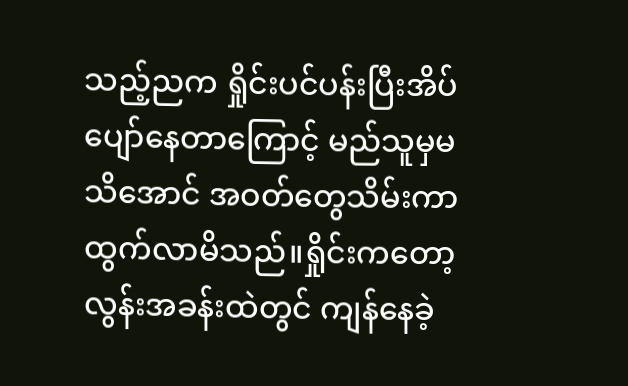သည့်ညက ရှိုင်းပင်ပန်းပြီးအိပ်ပျော်နေတာကြောင့် မည်သူမှမသိအောင် အဝတ်တွေသိမ်းကာ ထွက်လာမိသည်။ရှိုင်းကတော့ လွန်းအခန်းထဲတွင် ကျန်နေခဲ့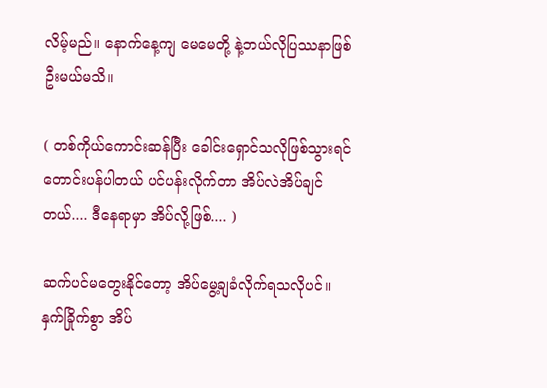လိမ့်မည်။ နောက်နေ့ကျ မေမေတို့ နဲ့ဘယ်လိုပြဿနာဖြစ်ဦးမယ်မသိ။

( တစ်ကိုယ်ကောင်းဆန်ပြီး ခေါင်းရှောင်သလိုဖြစ်သွားရင် တောင်းပန်ပါတယ် ပင်ပန်းလိုက်တာ အိပ်လဲအိပ်ချင်တယ်.... ဒီနေရာမှာ အိပ်လို့ဖြစ်.... )

ဆက်ပင်မတွေးနိုင်တော့ အိပ်မွေ့ချခံလိုက်ရသလိုပင်။ နှက်ခြိုက်စွာ အိပ်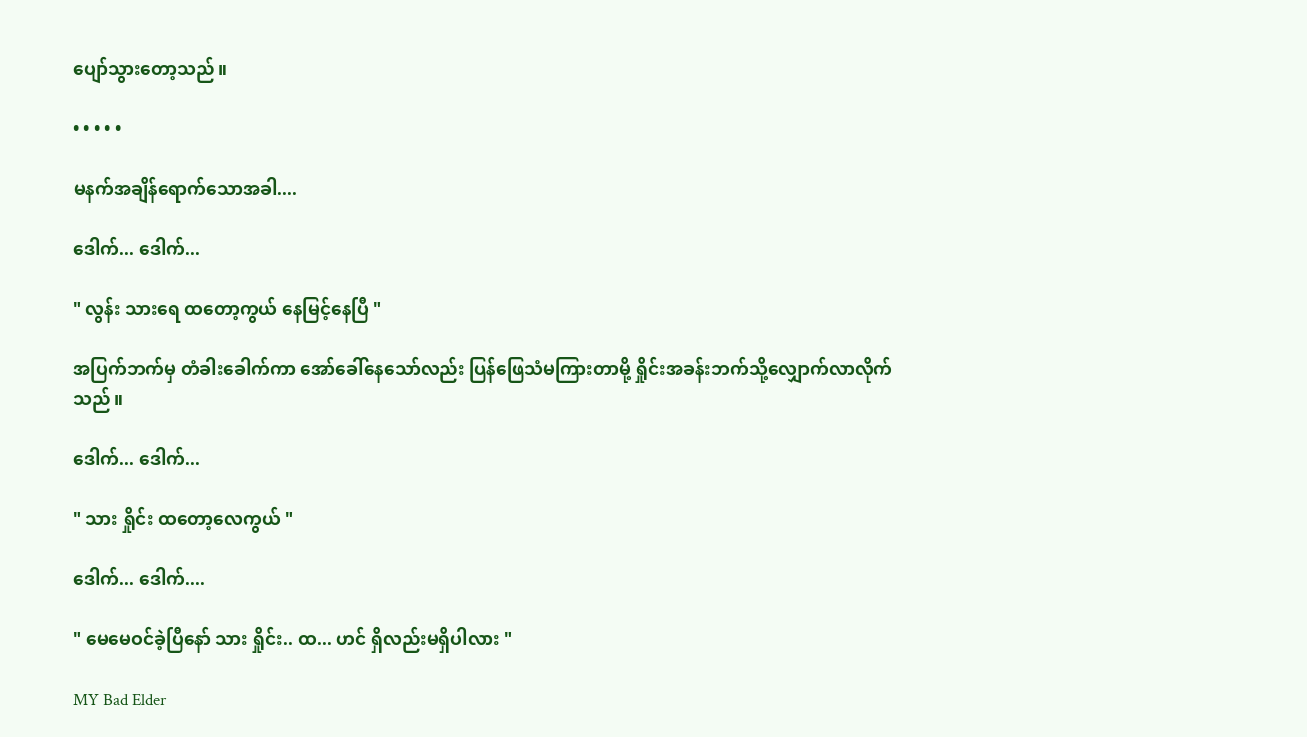ပျော်သွားတော့သည်။

• • • • •

မနက်အချိန်ရောက်သောအခါ....

ဒေါက်... ဒေါက်...

" လွန်း သားရေ ထတော့ကွယ် နေမြင့်နေပြီ "

အပြက်ဘက်မှ တံခါးခေါက်ကာ အော်ခေါ်နေသော်လည်း ပြန်ဖြေသံမကြားတာမို့ ရှိုင်းအခန်းဘက်သို့လျှောက်လာလိုက်သည်။

ဒေါက်... ဒေါက်...

" သား ရှိုင်း ထတော့လေကွယ် "

ဒေါက်... ဒေါက်....

" မေမေဝင်ခဲ့ပြီနော် သား ရှိုင်း.. ထ... ဟင် ရှိလည်းမရှိပါလား "

MY Bad Elder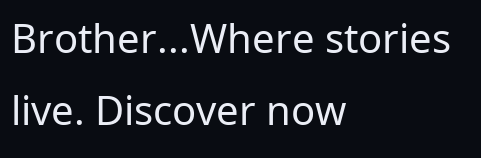Brother...Where stories live. Discover now